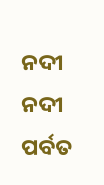ନଦୀ
ନଦୀ
ପର୍ବତ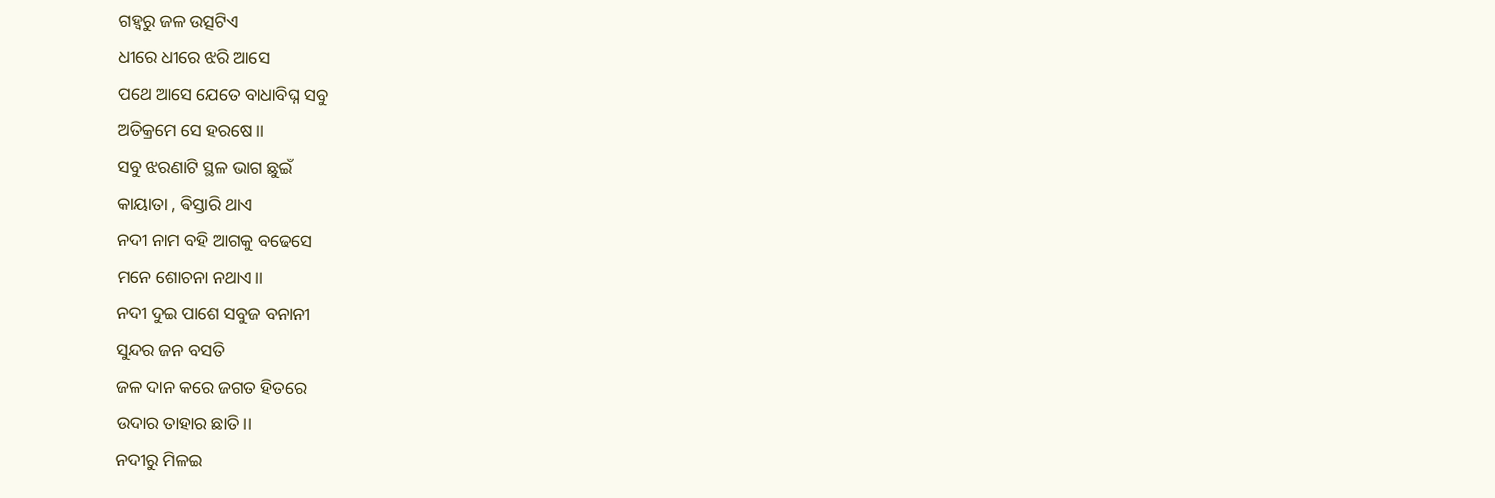ଗହ୍ବରୁ ଜଳ ଉତ୍ସଟିଏ
ଧୀରେ ଧୀରେ ଝରି ଆସେ
ପଥେ ଆସେ ଯେତେ ବାଧାବିଘ୍ନ ସବୁ
ଅତିକ୍ରମେ ସେ ହରଷେ।।
ସବୁ ଝରଣାଟି ସ୍ଥଳ ଭାଗ ଛୁଇଁ
କାୟାତା , ଵିସ୍ତାରି ଥାଏ
ନଦୀ ନାମ ବହି ଆଗକୁ ବଢେସେ
ମନେ ଶୋଚନା ନଥାଏ।।
ନଦୀ ଦୁଇ ପାଶେ ସବୁଜ ବନାନୀ
ସୁନ୍ଦର ଜନ ବସତି
ଜଳ ଦାନ କରେ ଜଗତ ହିତରେ
ଉଦାର ତାହାର ଛାତି।।
ନଦୀରୁ ମିଳଇ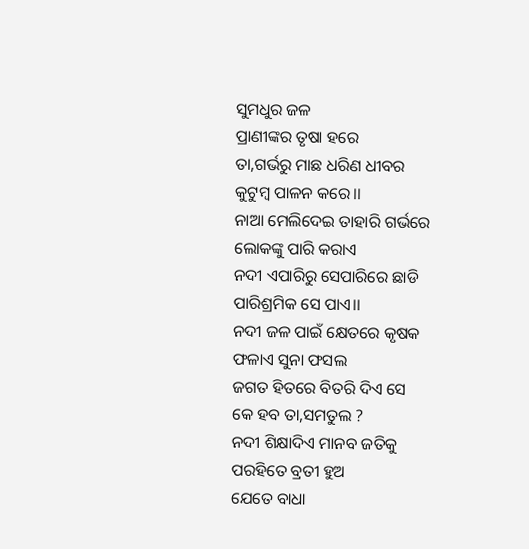ସୁମଧୁର ଜଳ
ପ୍ରାଣୀଙ୍କର ତୃଷା ହରେ
ତା,ଗର୍ଭରୁ ମାଛ ଧରିଣ ଧୀବର
କୁଟୁମ୍ବ ପାଳନ କରେ।।
ନାଆ ମେଲିଦେଇ ତାହାରି ଗର୍ଭରେ
ଲୋକଙ୍କୁ ପାରି କରାଏ
ନଦୀ ଏପାରିରୁ ସେପାରିରେ ଛାଡି
ପାରିଶ୍ରମିକ ସେ ପାଏ।।
ନଦୀ ଜଳ ପାଇଁ କ୍ଷେତରେ କୃଷକ
ଫଳାଏ ସୁନା ଫସଲ
ଜଗତ ହିତରେ ବିତରି ଦିଏ ସେ
କେ ହବ ତା,ସମତୁଲ ?
ନଦୀ ଶିକ୍ଷାଦିଏ ମାନବ ଜତିକୁ
ପରହିତେ ବ୍ରତୀ ହୁଅ
ଯେତେ ବାଧା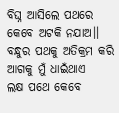ବିଘ୍ନ ଆସିଲେ ପଥରେ
କେବେ ଅଟକି ନଯାଅ।।
ବନ୍ଧୁର ପଥକୁ ଅତିକ୍ରମ କରି
ଆଗକୁ ମୁଁ ଧାଇଁଥାଏ
ଲକ୍ଷ ପଥେ କେବେ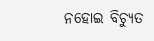ନହୋଇ ବିଚ୍ୟୁତ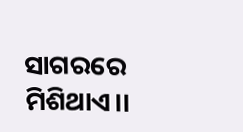ସାଗରରେ ମିଶିଥାଏ।।